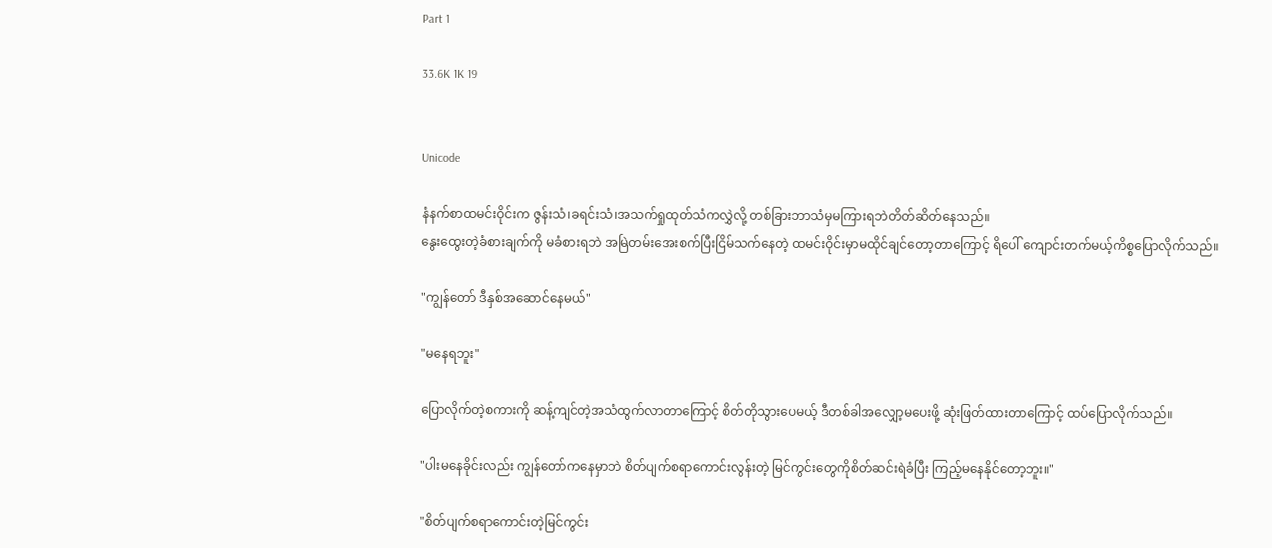Part 1

33.6K 1K 19


Unicode

နံနက်စာထမင်းဝိုင်းက ဇွန်းသံ၊ခရင်းသံ၊အသက်ရှုထုတ်သံကလွှဲလို့ တစ်ခြားဘာသံမှမကြားရဘဲတိတ်ဆိတ်နေသည်။
နွေးထွေးတဲ့ခံစားချက်ကို မခံစားရဘဲ အမြဲတမ်းအေးစက်ပြီးငြိမ်သက်နေတဲ့ ထမင်းဝိုင်းမှာမထိုင်ချင်တော့တာကြောင့် ရိပေါ် ကျောင်းတက်မယ့်ကိစ္စပြောလိုက်သည်။

"ကျွန်တော် ဒီနှစ်အဆောင်နေမယ်"

"မနေရဘူး"

ပြောလိုက်တဲ့စကားကို ဆန့်ကျင်တဲ့အသံထွက်လာတာကြောင့် စိတ်တိုသွားပေမယ့် ဒီတစ်ခါအလျှော့မပေးဖို့ ဆုံးဖြတ်ထားတာကြောင့် ထပ်ပြောလိုက်သည်။

"ပါးမနေခိုင်းလည်း ကျွန်တော်ကနေမှာဘဲ စိတ်ပျက်စရာကောင်းလွန်းတဲ့ မြင်ကွင်းတွေကိုစိတ်ဆင်းရဲခံပြီး ကြည့်မနေနိုင်တော့ဘူး။"

"စိတ်ပျက်စရာကောင်းတဲ့မြင်ကွင်း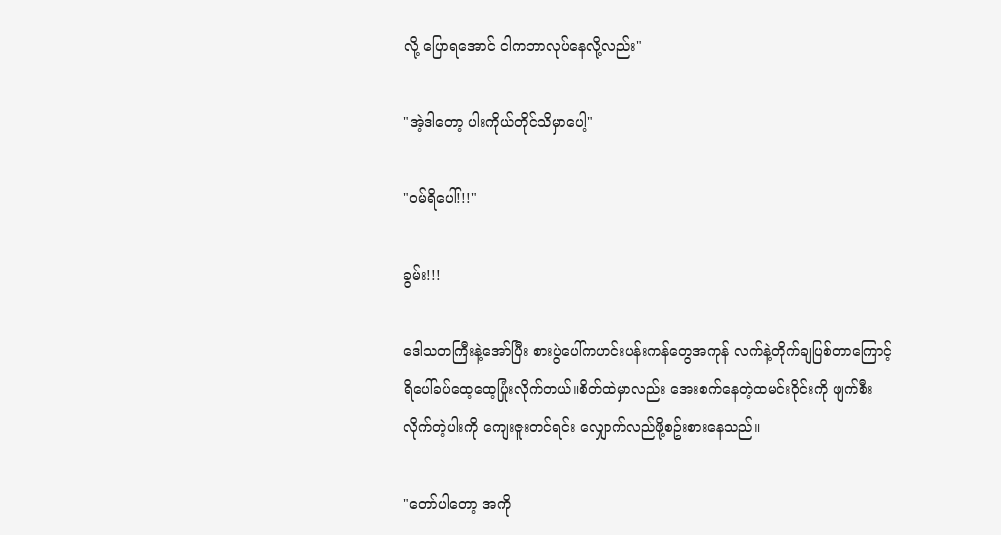လို့ ပြောရအောင် ငါကဘာလုပ်နေလို့လည်း"

"အဲ့ဒါတော့ ပါးကိုယ်တိုင်သိမှာပေါ့"

"ဝမ်ရိပေါ်!!!"

ခွမ်း!!!

ဒေါသတကြီးနဲ့အော်ပြီး စားပွဲပေါ်ကဟင်းပန်းကန်တွေအကုန် လက်နဲ့တိုက်ချပြစ်တာကြောင့် ရိပေါ်ခပ်ထေ့ထေ့ပြုံးလိုက်တယ်။စိတ်ထဲမှာလည်း အေးစက်နေတဲ့ထမင်းဝိုင်းကို ဖျက်စီးလိုက်တဲ့ပါးကို ကျေးဇူးတင်ရင်း လျှောက်လည်ဖို့စဥ်းစားနေသည်။

"တော်ပါတော့ အကို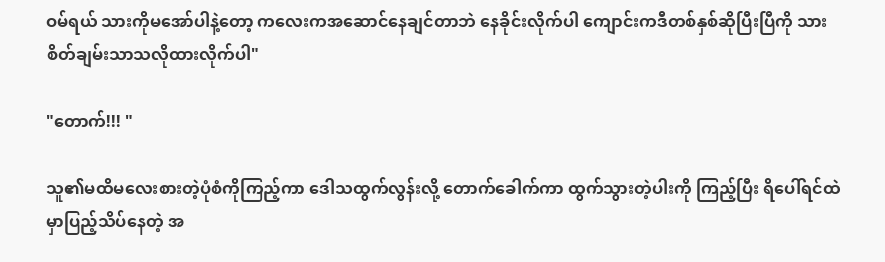ဝမ်ရယ် သားကိုမအော်ပါနဲ့တော့ ကလေးကအဆောင်နေချင်တာဘဲ နေခိုင်းလိုက်ပါ ကျောင်းကဒီတစ်နှစ်ဆိုပြီးပြီကို သားစိတ်ချမ်းသာသလိုထားလိုက်ပါ"

"တောက်!!! "

သူ၏မထိမလေးစားတဲ့ပုံစံကိုကြည့်ကာ ဒေါသထွက်လွန်းလို့ တောက်ခေါက်ကာ ထွက်သွားတဲ့ပါးကို ကြည့်ပြီး ရိပေါ်ရင်ထဲမှာပြည့်သိပ်နေတဲ့ အ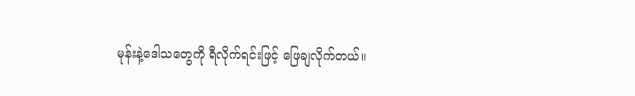မုန်းနဲ့ဒေါသတွေကို ရီလိုက်ရင်းဖြင့် ဖြေချလိုက်တယ်။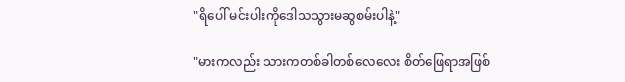"ရိပေါ် မင်းပါးကိုဒေါသသွားမဆွစမ်းပါနဲ့"

"မားကလည်း သားကတစ်ခါတစ်လေလေး စိတ်ဖြေရာအဖြစ်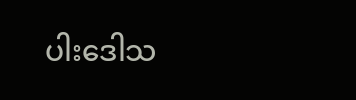ပါးဒေါသ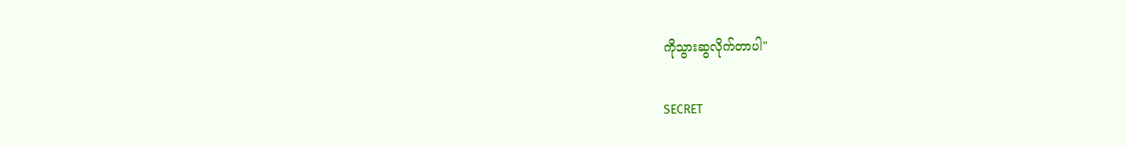ကိုသွားဆွလိုက်တာပါ"

SECRET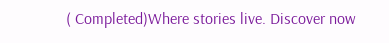( Completed)Where stories live. Discover now